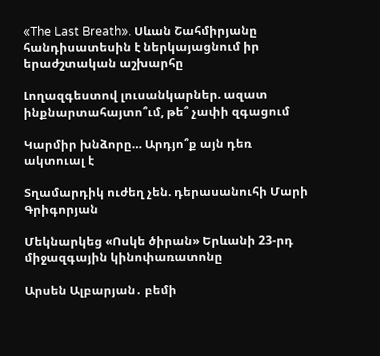«The Last Breath». Սևան Շահմիրյանը հանդիսատեսին է ներկայացնում իր երաժշտական աշխարհը

Լողազգեստով լուսանկարներ. ազատ ինքնարտահայտո՞ւմ, թե՞ չափի զգացում

Կարմիր խնձորը… Արդյո՞ք այն դեռ ակտուալ է

Տղամարդիկ ուժեղ չեն. դերասանուհի Մարի Գրիգորյան

Մեկնարկեց «Ոսկե ծիրան» Երևանի 23-րդ միջազգային կինոփառատոնը

Արսեն Ալբարյան․ բեմի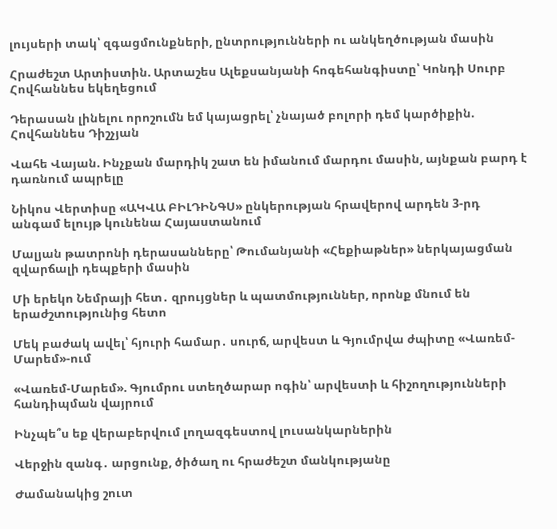լույսերի տակ՝ զգացմունքների, ընտրությունների ու անկեղծության մասին

Հրաժեշտ Արտիստին. Արտաշես Ալեքսանյանի հոգեհանգիստը՝ Կոնդի Սուրբ Հովհաննես եկեղեցում

Դերասան լինելու որոշումն եմ կայացրել՝ չնայած բոլորի դեմ կարծիքին. Հովհաննես Դիշչյան

Վահե Վայան. Ինչքան մարդիկ շատ են իմանում մարդու մասին, այնքան բարդ է դառնում ապրելը

Նիկոս Վերտիսը «ԱԿՎԱ ԲԻԼԴԻՆԳՍ» ընկերության հրավերով արդեն 3-րդ անգամ ելույթ կունենա Հայաստանում

Մալյան թատրոնի դերասանները՝ Թումանյանի «Հեքիաթներ» ներկայացման զվարճալի դեպքերի մասին

Մի երեկո Նեմրայի հետ․ զրույցներ և պատմություններ, որոնք մնում են երաժշտությունից հետո

Մեկ բաժակ ավել՝ հյուրի համար․ սուրճ, արվեստ և Գյումրվա ժպիտը «Վառեմ-Մարեմ»-ում

«Վառեմ-Մարեմ». Գյումրու ստեղծարար ոգին՝ արվեստի և հիշողությունների հանդիպման վայրում

Ինչպե՞ս եք վերաբերվում լողազգեստով լուսանկարներին

Վերջին զանգ․ արցունք, ծիծաղ ու հրաժեշտ մանկությանը

Ժամանակից շուտ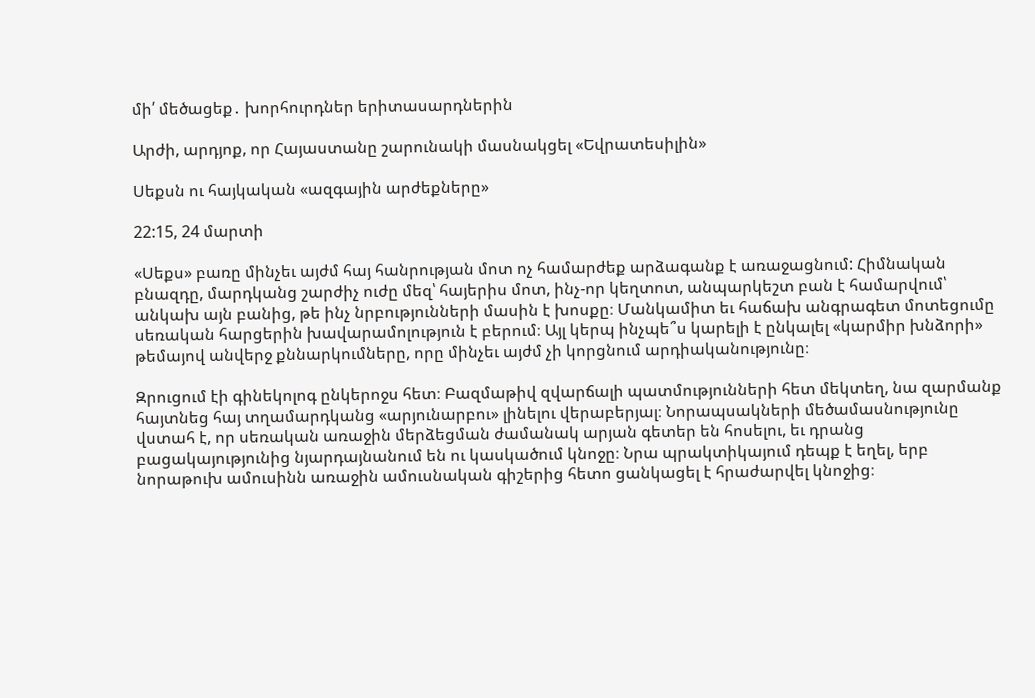մի՛ մեծացեք․ խորհուրդներ երիտասարդներին

Արժի, արդյոք, որ Հայաստանը շարունակի մասնակցել «Եվրատեսիլին»

Սեքսն ու հայկական «ազգային արժեքները»

22:15, 24 մարտի

«Սեքս» բառը մինչեւ այժմ հայ հանրության մոտ ոչ համարժեք արձագանք է առաջացնում: Հիմնական բնազդը, մարդկանց շարժիչ ուժը մեզ՝ հայերիս մոտ, ինչ-որ կեղտոտ, անպարկեշտ բան է համարվում՝ անկախ այն բանից, թե ինչ նրբությունների մասին է խոսքը։ Մանկամիտ եւ հաճախ անգրագետ մոտեցումը սեռական հարցերին խավարամոլություն է բերում։ Այլ կերպ ինչպե՞ս կարելի է ընկալել «կարմիր խնձորի» թեմայով անվերջ քննարկումները, որը մինչեւ այժմ չի կորցնում արդիականությունը։

Զրուցում էի գինեկոլոգ ընկերոջս հետ։ Բազմաթիվ զվարճալի պատմությունների հետ մեկտեղ, նա զարմանք հայտնեց հայ տղամարդկանց «արյունարբու» լինելու վերաբերյալ։ Նորապսակների մեծամասնությունը վստահ է, որ սեռական առաջին մերձեցման ժամանակ արյան գետեր են հոսելու, եւ դրանց բացակայությունից նյարդայնանում են ու կասկածում կնոջը։ Նրա պրակտիկայում դեպք է եղել, երբ նորաթուխ ամուսինն առաջին ամուսնական գիշերից հետո ցանկացել է հրաժարվել կնոջից։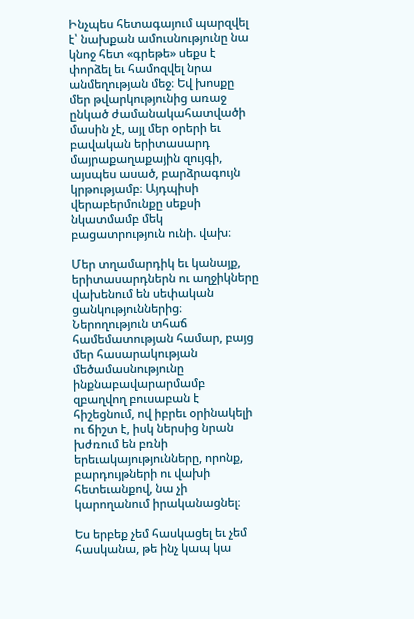Ինչպես հետագայում պարզվել է՝ նախքան ամուսնությունը նա կնոջ հետ «գրեթե» սեքս է փորձել եւ համոզվել նրա անմեղության մեջ։ Եվ խոսքը մեր թվարկությունից առաջ ընկած ժամանակահատվածի մասին չէ, այլ մեր օրերի եւ բավական երիտասարդ մայրաքաղաքային զույգի, այսպես ասած, բարձրագույն կրթությամբ։ Այդպիսի վերաբերմունքը սեքսի նկատմամբ մեկ բացատրություն ունի. վախ։

Մեր տղամարդիկ եւ կանայք, երիտասարդներն ու աղջիկները վախենում են սեփական ցանկություններից։ Ներողություն տհաճ համեմատության համար, բայց մեր հասարակության մեծամասնությունը ինքնաբավարարմամբ զբաղվող բուսաբան է հիշեցնում, ով իբրեւ օրինակելի ու ճիշտ է, իսկ ներսից նրան խժռում են բռնի երեւակայությունները, որոնք, բարդույթների ու վախի հետեւանքով, նա չի կարողանում իրականացնել։

Ես երբեք չեմ հասկացել եւ չեմ հասկանա, թե ինչ կապ կա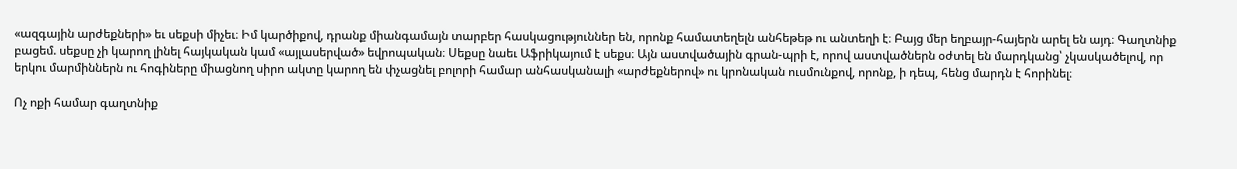«ազգային արժեքների» եւ սեքսի միչեւ։ Իմ կարծիքով, դրանք միանգամայն տարբեր հասկացություններ են, որոնք համատեղելն անհեթեթ ու անտեղի է։ Բայց մեր եղբայր-հայերն արել են այդ։ Գաղտնիք բացեմ. սեքսը չի կարող լինել հայկական կամ «այլասերված» եվրոպական։ Սեքսը նաեւ Աֆրիկայում է սեքս։ Այն աստվածային գրան-պրի է, որով աստվածներն օժտել են մարդկանց՝ չկասկածելով, որ երկու մարմիններն ու հոգիները միացնող սիրո ակտը կարող են փչացնել բոլորի համար անհասկանալի «արժեքներով» ու կրոնական ուսմունքով, որոնք, ի դեպ, հենց մարդն է հորինել։

Ոչ ոքի համար գաղտնիք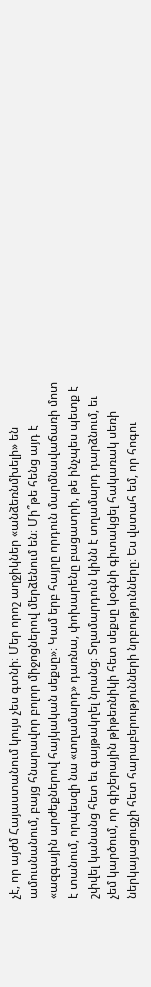չէ, որ այժմ Հայաստանում կույս չես գտնի։ Մեր որոշ աղջիկներ «անձեռնմխելի» են ամուսնանում, բայց հնարավոր բոլոր միջոցներով մերձենում են։ Մի՞թե հենց այդ է «ազգային արժեքներով հայկական սեքսը»։ Կամ երբ հայրը որդուն մարմնավաճառի մոտ է տանում, որպեսզի նա «տղամարդ» դառնա, փոխարենը բացատրի, թե ինչպես պետք է շփվել կանանց հետ եւ գայթակղել նրանց։ Տղամարդուն կինն է տղամարդ դարձնում, եւ չեմ կարծում, որ գիշերային թիթեռնիկի հետ սեքսը կօգնի գիտակցել հակառակ սեռի ներկայացուցչի հետ հարաբերությունների նրբությունները։ Ես վստահ եմ, որ հոգու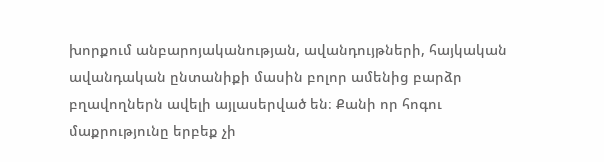խորքում անբարոյականության, ավանդույթների, հայկական ավանդական ընտանիքի մասին բոլոր ամենից բարձր բղավողներն ավելի այլասերված են։ Քանի որ հոգու մաքրությունը երբեք չի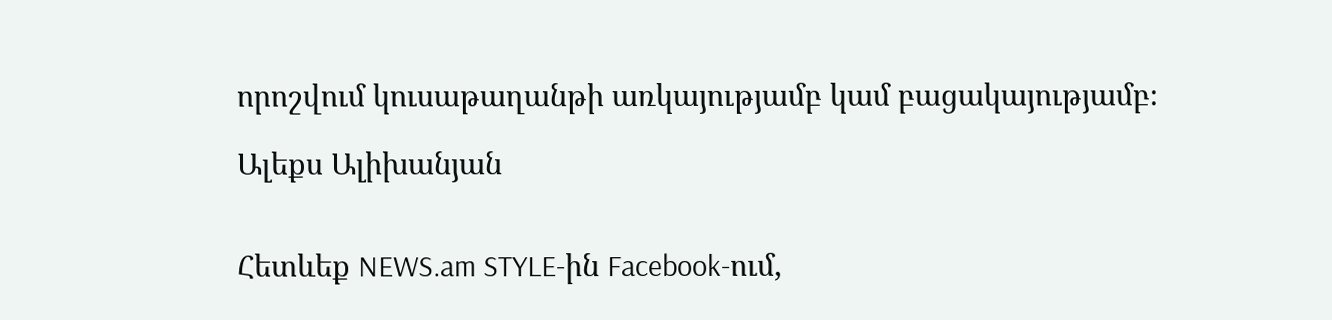որոշվում կուսաթաղանթի առկայությամբ կամ բացակայությամբ։

Ալեքս Ալիխանյան


Հետևեք NEWS.am STYLE-ին Facebook-ում,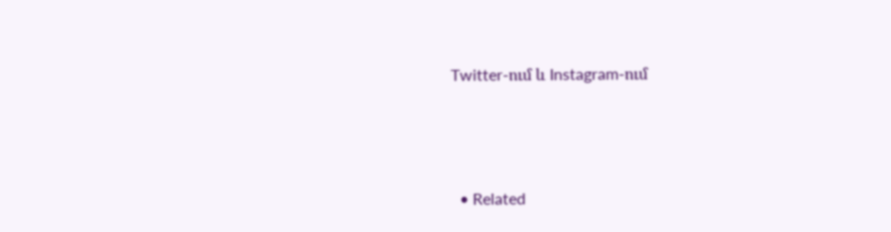Twitter-ում և Instagram-ում





  • Related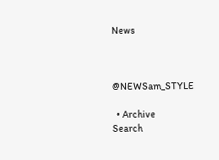News



@NEWSam_STYLE

  • Archive
Search